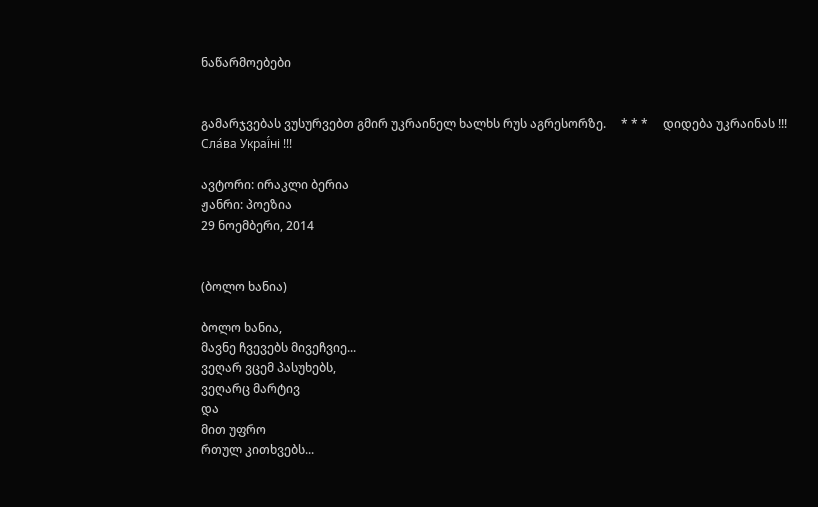ნაწარმოებები


გამარჯვებას ვუსურვებთ გმირ უკრაინელ ხალხს რუს აგრესორზე.     * * *     დიდება უკრაინას !!! Сла́ва Украї́ні !!!

ავტორი: ირაკლი ბერია
ჟანრი: პოეზია
29 ნოემბერი, 2014


(ბოლო ხანია)

ბოლო ხანია,
მავნე ჩვევებს მივეჩვიე...
ვეღარ ვცემ პასუხებს,
ვეღარც მარტივ
და
მით უფრო
რთულ კითხვებს...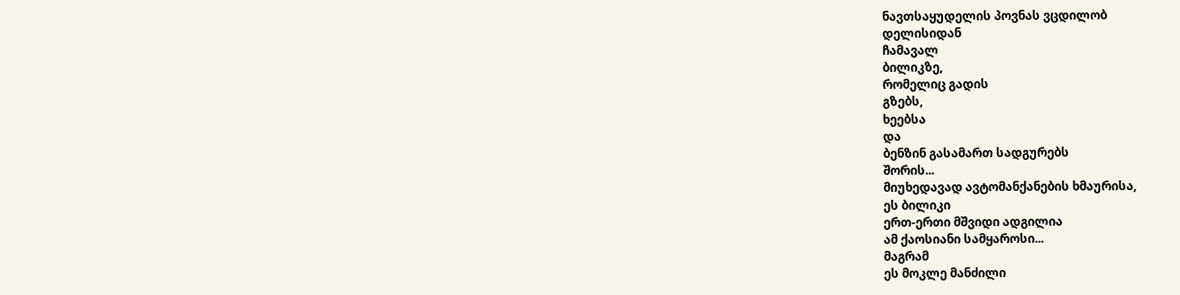ნავთსაყუდელის პოვნას ვცდილობ
დელისიდან
ჩამავალ
ბილიკზე,
რომელიც გადის
გზებს,
ხეებსა
და
ბენზინ გასამართ სადგურებს
შორის...
მიუხედავად ავტომანქანების ხმაურისა,
ეს ბილიკი
ერთ-ერთი მშვიდი ადგილია
ამ ქაოსიანი სამყაროსი...
მაგრამ
ეს მოკლე მანძილი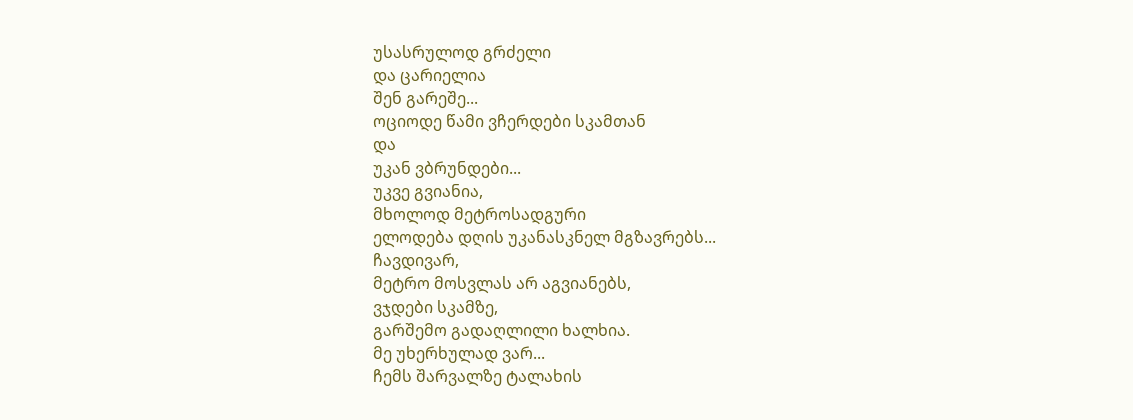უსასრულოდ გრძელი
და ცარიელია
შენ გარეშე...
ოციოდე წამი ვჩერდები სკამთან
და
უკან ვბრუნდები...
უკვე გვიანია,
მხოლოდ მეტროსადგური
ელოდება დღის უკანასკნელ მგზავრებს...
ჩავდივარ,
მეტრო მოსვლას არ აგვიანებს,
ვჯდები სკამზე,
გარშემო გადაღლილი ხალხია.
მე უხერხულად ვარ...
ჩემს შარვალზე ტალახის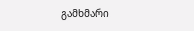გამხმარი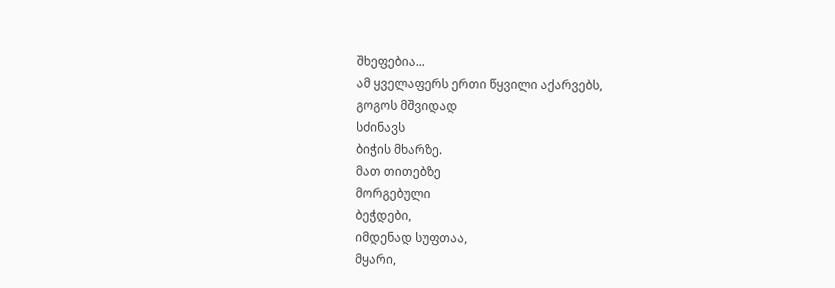შხეფებია...
ამ ყველაფერს ერთი წყვილი აქარვებს,
გოგოს მშვიდად
სძინავს
ბიჭის მხარზე.
მათ თითებზე
მორგებული
ბეჭდები,
იმდენად სუფთაა,
მყარი,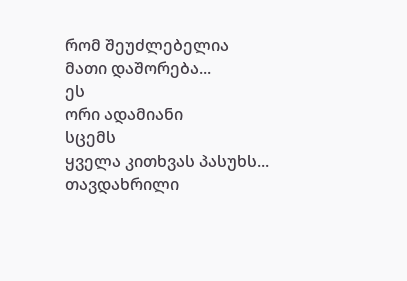რომ შეუძლებელია
მათი დაშორება...
ეს
ორი ადამიანი
სცემს
ყველა კითხვას პასუხს...
თავდახრილი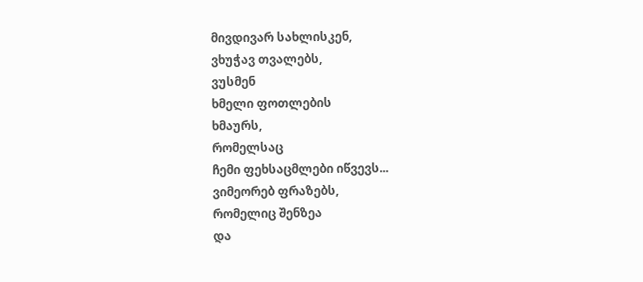მივდივარ სახლისკენ,
ვხუჭავ თვალებს,
ვუსმენ
ხმელი ფოთლების
ხმაურს,
რომელსაც
ჩემი ფეხსაცმლები იწვევს...
ვიმეორებ ფრაზებს,
რომელიც შენზეა
და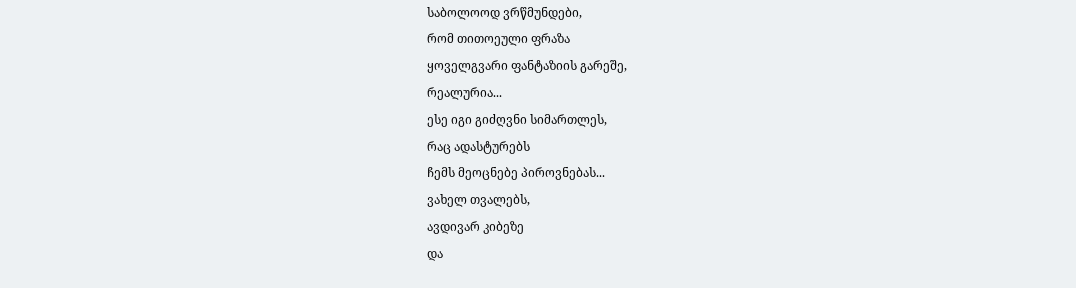საბოლოოდ ვრწმუნდები,
რომ თითოეული ფრაზა
ყოველგვარი ფანტაზიის გარეშე,
რეალურია...
ესე იგი გიძღვნი სიმართლეს,
რაც ადასტურებს
ჩემს მეოცნებე პიროვნებას...
ვახელ თვალებს,
ავდივარ კიბეზე
და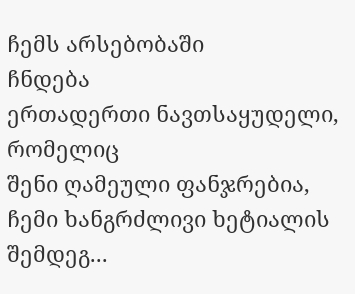ჩემს არსებობაში
ჩნდება
ერთადერთი ნავთსაყუდელი,
რომელიც
შენი ღამეული ფანჯრებია,
ჩემი ხანგრძლივი ხეტიალის
შემდეგ...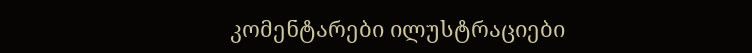კომენტარები ილუსტრაციები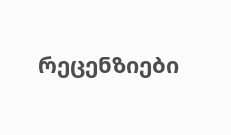რეცენზიები